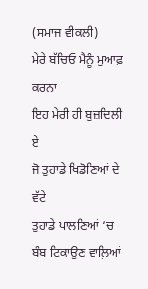(ਸਮਾਜ ਵੀਕਲੀ)
ਮੇਰੇ ਬੱਚਿਓ ਮੈਨੂੰ ਮੁਆਫ਼ ਕਰਨਾ
ਇਹ ਮੇਰੀ ਹੀ ਬੁਜ਼ਦਿਲੀ ਏ
ਜੋ ਤੁਹਾਡੇ ਖਿਡੋਣਿਆਂ ਦੇ ਵੱਟੇ
ਤੁਹਾਡੇ ਪਾਲਣਿਆਂ ‘ਚ ਬੰਬ ਟਿਕਾਉਣ ਵਾਲ਼ਿਆਂ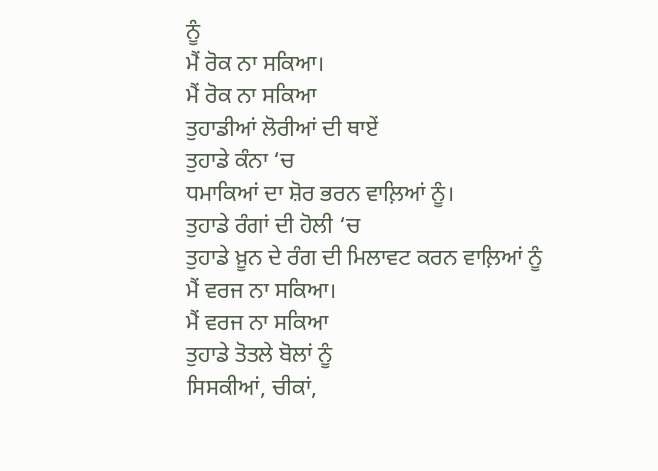ਨੂੰ
ਮੈਂ ਰੋਕ ਨਾ ਸਕਿਆ।
ਮੈਂ ਰੋਕ ਨਾ ਸਕਿਆ
ਤੁਹਾਡੀਆਂ ਲੋਰੀਆਂ ਦੀ ਥਾਏਂ
ਤੁਹਾਡੇ ਕੰਨਾ ‘ਚ
ਧਮਾਕਿਆਂ ਦਾ ਸ਼ੋਰ ਭਰਨ ਵਾਲ਼ਿਆਂ ਨੂੰ।
ਤੁਹਾਡੇ ਰੰਗਾਂ ਦੀ ਹੋਲੀ ‘ਚ
ਤੁਹਾਡੇ ਖ਼ੂਨ ਦੇ ਰੰਗ ਦੀ ਮਿਲਾਵਟ ਕਰਨ ਵਾਲ਼ਿਆਂ ਨੂੰ
ਮੈਂ ਵਰਜ ਨਾ ਸਕਿਆ।
ਮੈਂ ਵਰਜ ਨਾ ਸਕਿਆ
ਤੁਹਾਡੇ ਤੋਤਲੇ ਬੋਲਾਂ ਨੂੰ
ਸਿਸਕੀਆਂ, ਚੀਕਾਂ,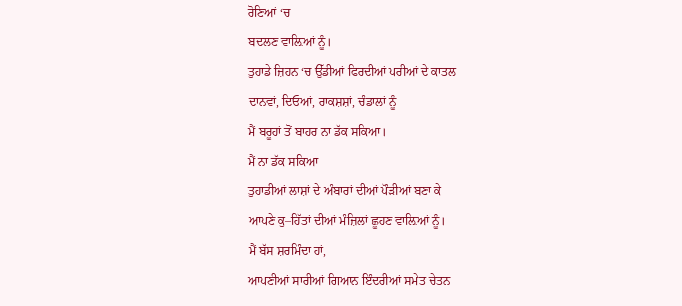ਰੋਣਿਆਂ ‘ਚ
ਬਦਲਣ ਵਾਲ਼ਿਆਂ ਨੂੰ।
ਤੁਹਾਡੇ ਜ਼ਿਹਨ ‘ਚ ਉੱਡੀਆਂ ਫਿਰਦੀਆਂ ਪਰੀਆਂ ਦੇ ਕਾਤਲ
ਦਾਨਵਾਂ, ਦਿਓਆਂ, ਰਾਕਸ਼ਸ਼ਾਂ, ਚੰਡਾਲਾਂ ਨੂੰ
ਮੈਂ ਬਰੂਹਾਂ ਤੋਂ ਬਾਹਰ ਨਾ ਡੱਕ ਸਕਿਆ।
ਮੈਂ ਨਾ ਡੱਕ ਸਕਿਆ
ਤੁਹਾਡੀਆਂ ਲਾਸ਼ਾਂ ਦੇ ਅੰਬਾਰਾਂ ਦੀਆਂ ਪੌੜੀਆਂ ਬਣਾ ਕੇ
ਆਪਣੇ ਕੁ–ਹਿੱਤਾਂ ਦੀਆਂ ਮੰਜ਼ਿਲਾਂ ਛੂਹਣ ਵਾਲ਼ਿਆਂ ਨੂੰ।
ਮੈਂ ਬੱਸ ਸ਼ਰਮਿੰਦਾ ਹਾਂ,
ਆਪਣੀਆਂ ਸਾਰੀਆਂ ਗਿਆਨ ਇੰਦਰੀਆਂ ਸਮੇਤ ਚੇਤਨ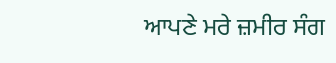ਆਪਣੇ ਮਰੇ ਜ਼ਮੀਰ ਸੰਗ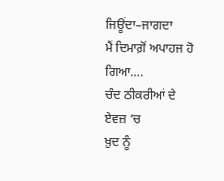ਜਿਊਂਦਾ–ਜਾਗਦਾ
ਮੈਂ ਦਿਮਾਗ਼ੋਂ ਅਪਾਹਜ ਹੋ ਗਿਆ….
ਚੰਦ ਠੀਕਰੀਆਂ ਦੇ ਏਵਜ਼ ‘ਚ
ਖ਼ੁਦ ਨੂੰ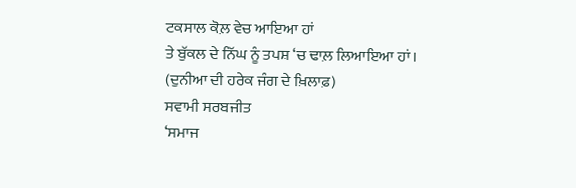ਟਕਸਾਲ ਕੋਲ਼ ਵੇਚ ਆਇਆ ਹਾਂ
ਤੇ ਬੁੱਕਲ ਦੇ ਨਿੱਘ ਨੂੰ ਤਪਸ਼ ‘ਚ ਢਾਲ਼ ਲਿਆਇਆ ਹਾਂ।
(ਦੁਨੀਆ ਦੀ ਹਰੇਕ ਜੰਗ ਦੇ ਖ਼ਿਲਾਫ਼)
ਸਵਾਮੀ ਸਰਬਜੀਤ
‘ਸਮਾਜ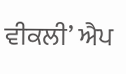ਵੀਕਲੀ’ ਐਪ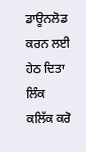ਡਾਊਨਲੋਡ ਕਰਨ ਲਈ ਹੇਠ ਦਿਤਾ ਲਿੰਕ ਕਲਿੱਕ ਕਰੋ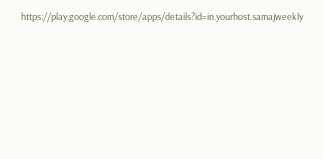https://play.google.com/store/apps/details?id=in.yourhost.samajweekly